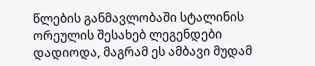წლების განმავლობაში სტალინის ორეულის შესახებ ლეგენდები დადიოდა, მაგრამ ეს ამბავი მუდამ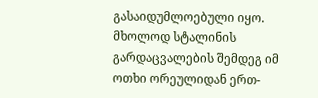გასაიდუმლოებული იყო. მხოლოდ სტალინის გარდაცვალების შემდეგ იმ ოთხი ორეულიდან ერთ-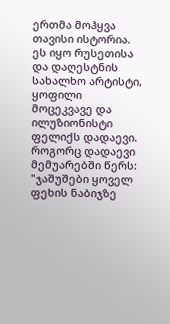ერთმა მოჰყვა თავისი ისტორია. ეს იყო რუსეთისა და დაღესტნის სახალხო არტისტი, ყოფილი მოცეკვავე და ილუზიონისტი ფელიქს დადაევი.
როგორც დადაევი მემუარებში წერს: "ჯაშუშები ყოველ ფეხის ნაბიჯზე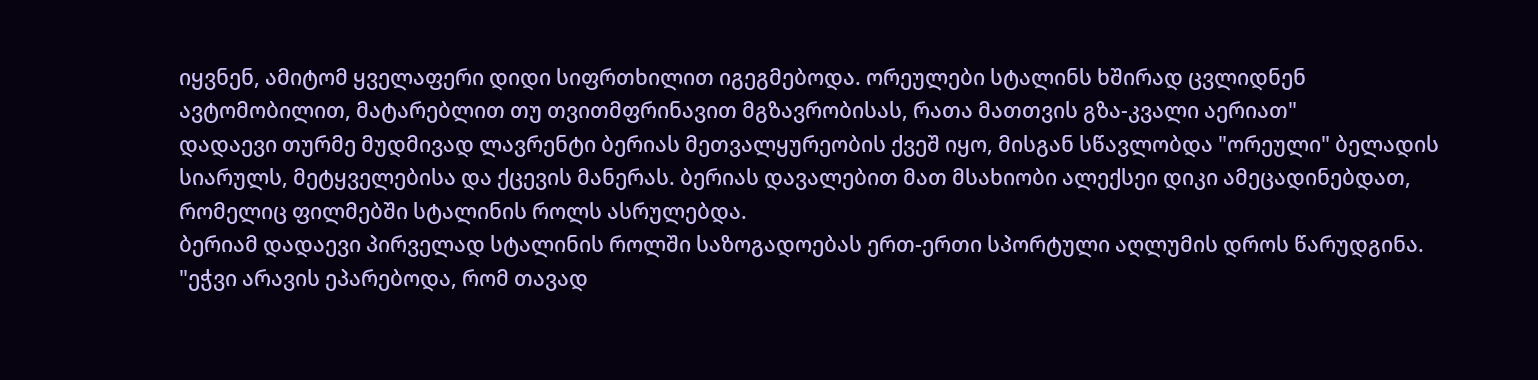იყვნენ, ამიტომ ყველაფერი დიდი სიფრთხილით იგეგმებოდა. ორეულები სტალინს ხშირად ცვლიდნენ ავტომობილით, მატარებლით თუ თვითმფრინავით მგზავრობისას, რათა მათთვის გზა-კვალი აერიათ"
დადაევი თურმე მუდმივად ლავრენტი ბერიას მეთვალყურეობის ქვეშ იყო, მისგან სწავლობდა "ორეული" ბელადის სიარულს, მეტყველებისა და ქცევის მანერას. ბერიას დავალებით მათ მსახიობი ალექსეი დიკი ამეცადინებდათ, რომელიც ფილმებში სტალინის როლს ასრულებდა.
ბერიამ დადაევი პირველად სტალინის როლში საზოგადოებას ერთ-ერთი სპორტული აღლუმის დროს წარუდგინა.
"ეჭვი არავის ეპარებოდა, რომ თავად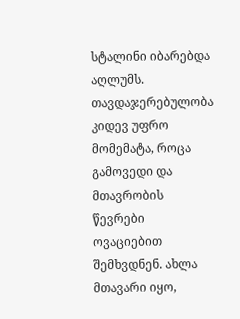სტალინი იბარებდა აღლუმს. თავდაჯერებულობა კიდევ უფრო მომემატა, როცა გამოვედი და მთავრობის წევრები ოვაციებით შემხვდნენ. ახლა მთავარი იყო,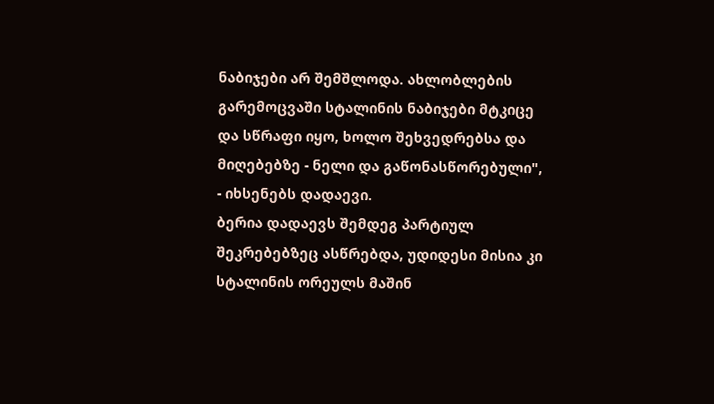ნაბიჯები არ შემშლოდა. ახლობლების გარემოცვაში სტალინის ნაბიჯები მტკიცე და სწრაფი იყო, ხოლო შეხვედრებსა და მიღებებზე - ნელი და გაწონასწორებული", - იხსენებს დადაევი.
ბერია დადაევს შემდეგ პარტიულ შეკრებებზეც ასწრებდა, უდიდესი მისია კი სტალინის ორეულს მაშინ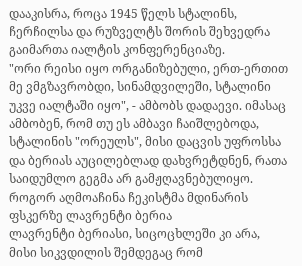დააკისრა, როცა 1945 წელს სტალინს, ჩერჩილსა და რუზველტს შორის შეხვედრა გაიმართა იალტის კონფერენციაზე.
"ორი რეისი იყო ორგანიზებული, ერთ-ერთით მე ვმგზავრობდი, სინამდვილეში, სტალინი უკვე იალტაში იყო", - ამბობს დადაევი. იმასაც ამბობენ, რომ თუ ეს ამბავი ჩაიშლებოდა, სტალინის "ორეულს", მისი დაცვის უფროსსა და ბერიას აუცილებლად დახვრეტდნენ, რათა საიდუმლო გეგმა არ გამჟღავნებულიყო.
როგორ აღმოაჩინა ჩეკისტმა მდინარის ფსკერზე ლავრენტი ბერია
ლავრენტი ბერიასი, სიცოცხლეში კი არა, მისი სიკვდილის შემდეგაც რომ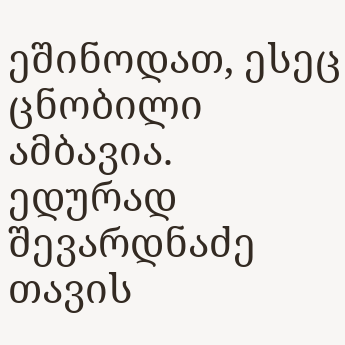ეშინოდათ, ესეც ცნობილი ამბავია. ედურად შევარდნაძე თავის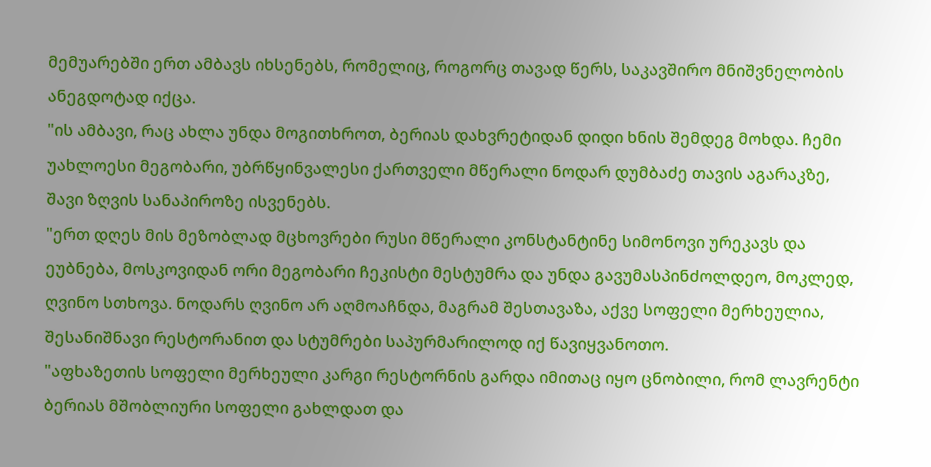მემუარებში ერთ ამბავს იხსენებს, რომელიც, როგორც თავად წერს, საკავშირო მნიშვნელობის ანეგდოტად იქცა.
"ის ამბავი, რაც ახლა უნდა მოგითხროთ, ბერიას დახვრეტიდან დიდი ხნის შემდეგ მოხდა. ჩემი უახლოესი მეგობარი, უბრწყინვალესი ქართველი მწერალი ნოდარ დუმბაძე თავის აგარაკზე, შავი ზღვის სანაპიროზე ისვენებს.
"ერთ დღეს მის მეზობლად მცხოვრები რუსი მწერალი კონსტანტინე სიმონოვი ურეკავს და ეუბნება, მოსკოვიდან ორი მეგობარი ჩეკისტი მესტუმრა და უნდა გავუმასპინძოლდეო, მოკლედ, ღვინო სთხოვა. ნოდარს ღვინო არ აღმოაჩნდა, მაგრამ შესთავაზა, აქვე სოფელი მერხეულია, შესანიშნავი რესტორანით და სტუმრები საპურმარილოდ იქ წავიყვანოთო.
"აფხაზეთის სოფელი მერხეული კარგი რესტორნის გარდა იმითაც იყო ცნობილი, რომ ლავრენტი ბერიას მშობლიური სოფელი გახლდათ და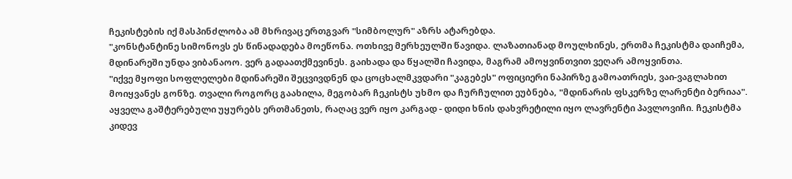ჩეკისტების იქ მასპინძლობა ამ მხრივაც ერთგვარ "სიმბოლურ" აზრს ატარებდა.
"კონსტანტინე სიმონოვს ეს წინადადება მოეწონა. ოთხივე მერხეულში წავიდა. ლაზათიანად მოულხინეს, ერთმა ჩეკისტმა დაიჩემა, მდინარეში უნდა ვიბანაოო. ვერ გადაათქმევინეს. გაიხადა და წყალში ჩავიდა, მაგრამ ამოყვინთვით ვეღარ ამოყვინთა.
"იქვე მყოფი სოფლელები მდინარეში შეცვივდნენ და ცოცხალმკვდარი "კაგებეს" ოფიციერი ნაპირზე გამოათრიეს, ვაი-ვაგლახით მოიყვანეს გონზე. თვალი როგორც გაახილა, მეგობარ ჩეკისტს უხმო და ჩურჩულით ეუბნება, "მდინარის ფსკერზე ლარენტი ბერიაა".
აყველა გაშტერებული უყურებს ერთმანეთს, რაღაც ვერ იყო კარგად - დიდი ხნის დახვრეტილი იყო ლავრენტი პავლოვიჩი. ჩეკისტმა კიდევ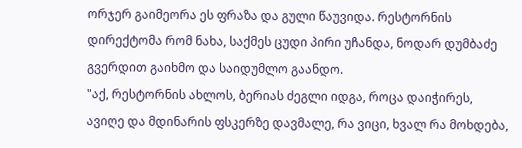ორჯერ გაიმეორა ეს ფრაზა და გული წაუვიდა. რესტორნის დირექტომა რომ ნახა, საქმეს ცუდი პირი უჩანდა, ნოდარ დუმბაძე გვერდით გაიხმო და საიდუმლო გაანდო.
"აქ, რესტორნის ახლოს, ბერიას ძეგლი იდგა, როცა დაიჭირეს, ავიღე და მდინარის ფსკერზე დავმალე, რა ვიცი, ხვალ რა მოხდება,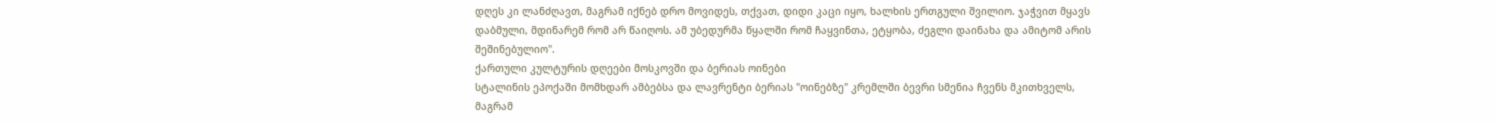დღეს კი ლანძღავთ, მაგრამ იქნებ დრო მოვიდეს, თქვათ, დიდი კაცი იყო, ხალხის ერთგული შვილიო. ჯაჭვით მყავს დაბმული, მდინარემ რომ არ წაიღოს. ამ უბედურმა წყალში რომ ჩაყვინთა, ეტყობა, ძეგლი დაინახა და ამიტომ არის შეშინებულიო".
ქართული კულტურის დღეები მოსკოვში და ბერიას ოინები
სტალინის ეპოქაში მომხდარ ამბებსა და ლავრენტი ბერიას "ოინებზე" კრემლში ბევრი სმენია ჩვენს მკითხველს, მაგრამ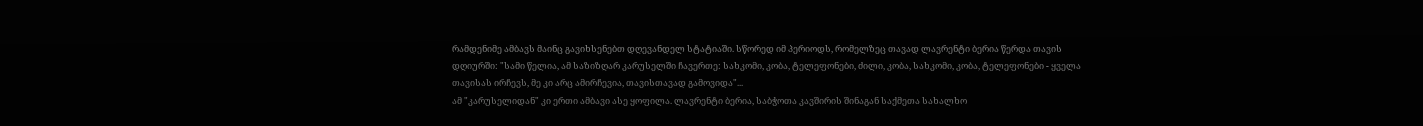რამდენიმე ამბავს მაინც გავიხსენებთ დღევანდელ სტატიაში. სწორედ იმ პერიოდს, რომელზეც თავად ლავრენტი ბერია წერდა თავის დღიურში: "სამი წელია, ამ საზიზღარ კარუსელში ჩავერთე: სახკომი, კობა, ტელეფონები, ძილი, კობა, სახკომი, კობა, ტელეფონები - ყველა თავისას ირჩევს, მე კი არც ამირჩევია, თავისთავად გამოვიდა"...
ამ "კარუსელიდან" კი ერთი ამბავი ასე ყოფილა. ლავრენტი ბერია, საბჭოთა კავშირის შინაგან საქმეთა სახალხო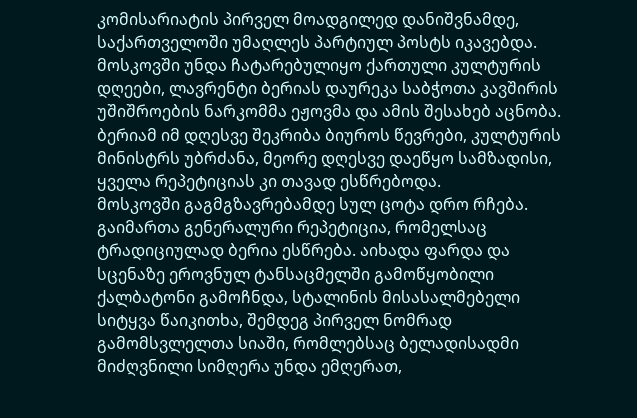კომისარიატის პირველ მოადგილედ დანიშვნამდე, საქართველოში უმაღლეს პარტიულ პოსტს იკავებდა.
მოსკოვში უნდა ჩატარებულიყო ქართული კულტურის დღეები, ლავრენტი ბერიას დაურეკა საბჭოთა კავშირის უშიშროების ნარკომმა ეჟოვმა და ამის შესახებ აცნობა. ბერიამ იმ დღესვე შეკრიბა ბიუროს წევრები, კულტურის მინისტრს უბრძანა, მეორე დღესვე დაეწყო სამზადისი, ყველა რეპეტიციას კი თავად ესწრებოდა.
მოსკოვში გაგმგზავრებამდე სულ ცოტა დრო რჩება. გაიმართა გენერალური რეპეტიცია, რომელსაც ტრადიციულად ბერია ესწრება. აიხადა ფარდა და სცენაზე ეროვნულ ტანსაცმელში გამოწყობილი ქალბატონი გამოჩნდა, სტალინის მისასალმებელი სიტყვა წაიკითხა, შემდეგ პირველ ნომრად გამომსვლელთა სიაში, რომლებსაც ბელადისადმი მიძღვნილი სიმღერა უნდა ემღერათ,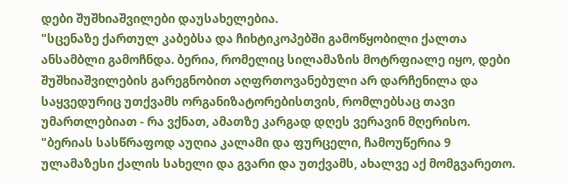დები შუშხიაშვილები დაუსახელებია.
"სცენაზე ქართულ კაბებსა და ჩიხტიკოპებში გამოწყობილი ქალთა ანსამბლი გამოჩნდა. ბერია, რომელიც სილამაზის მოტრფიალე იყო, დები შუშხიაშვილების გარეგნობით აღფრთოვანებული არ დარჩენილა და საყვედურიც უთქვამს ორგანიზატორებისთვის, რომლებსაც თავი უმართლებიათ - რა ვქნათ, ამათზე კარგად დღეს ვერავინ მღერისო.
"ბერიას სასწრაფოდ აუღია კალამი და ფურცელი, ჩამოუწერია 9 ულამაზესი ქალის სახელი და გვარი და უთქვამს, ახალვე აქ მომგვარეთო.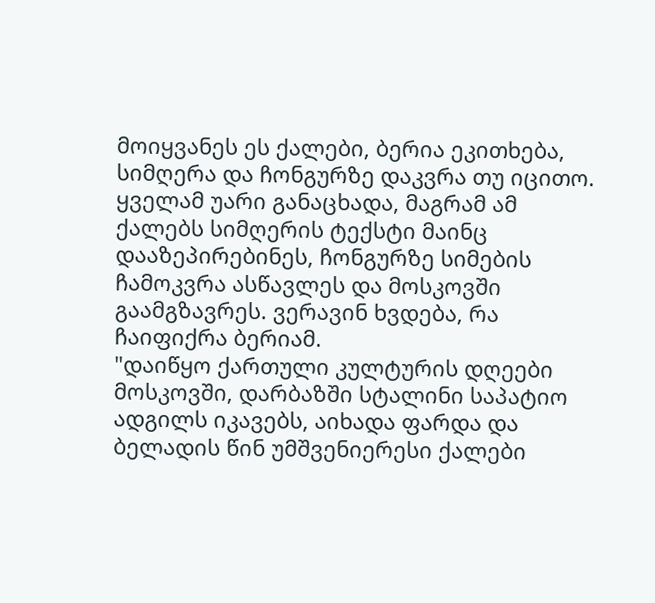მოიყვანეს ეს ქალები, ბერია ეკითხება, სიმღერა და ჩონგურზე დაკვრა თუ იცითო. ყველამ უარი განაცხადა, მაგრამ ამ ქალებს სიმღერის ტექსტი მაინც დააზეპირებინეს, ჩონგურზე სიმების ჩამოკვრა ასწავლეს და მოსკოვში გაამგზავრეს. ვერავინ ხვდება, რა ჩაიფიქრა ბერიამ.
"დაიწყო ქართული კულტურის დღეები მოსკოვში, დარბაზში სტალინი საპატიო ადგილს იკავებს, აიხადა ფარდა და ბელადის წინ უმშვენიერესი ქალები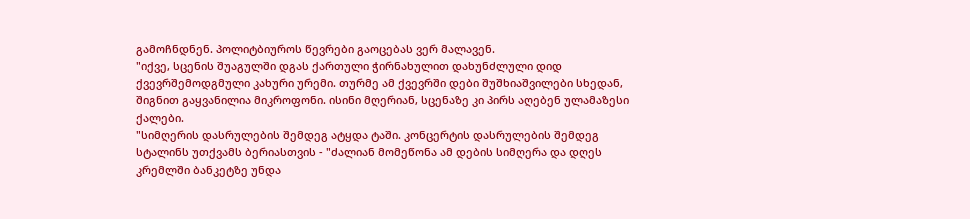გამოჩნდნენ. პოლიტბიუროს წევრები გაოცებას ვერ მალავენ.
"იქვე, სცენის შუაგულში დგას ქართული ჭირნახულით დახუნძლული დიდ ქვევრშემოდგმული კახური ურემი. თურმე ამ ქვევრში დები შუშხიაშვილები სხედან, შიგნით გაყვანილია მიკროფონი. ისინი მღერიან, სცენაზე კი პირს აღებენ ულამაზესი ქალები.
"სიმღერის დასრულების შემდეგ ატყდა ტაში. კონცერტის დასრულების შემდეგ სტალინს უთქვამს ბერიასთვის - "ძალიან მომეწონა ამ დების სიმღერა და დღეს კრემლში ბანკეტზე უნდა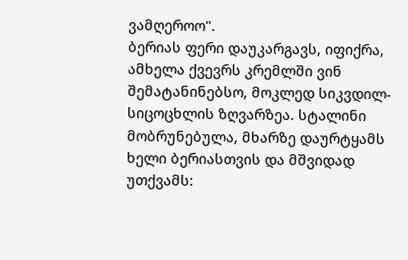ვამღეროო".
ბერიას ფერი დაუკარგავს, იფიქრა, ამხელა ქვევრს კრემლში ვინ შემატანინებსო, მოკლედ სიკვდილ-სიცოცხლის ზღვარზეა. სტალინი მობრუნებულა, მხარზე დაურტყამს ხელი ბერიასთვის და მშვიდად უთქვამს: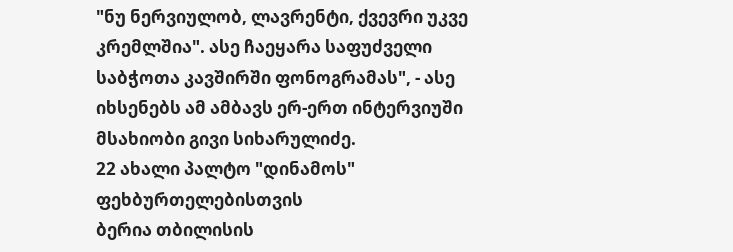"ნუ ნერვიულობ, ლავრენტი, ქვევრი უკვე კრემლშია". ასე ჩაეყარა საფუძველი საბჭოთა კავშირში ფონოგრამას", - ასე იხსენებს ამ ამბავს ერ-ერთ ინტერვიუში მსახიობი გივი სიხარულიძე.
22 ახალი პალტო "დინამოს" ფეხბურთელებისთვის
ბერია თბილისის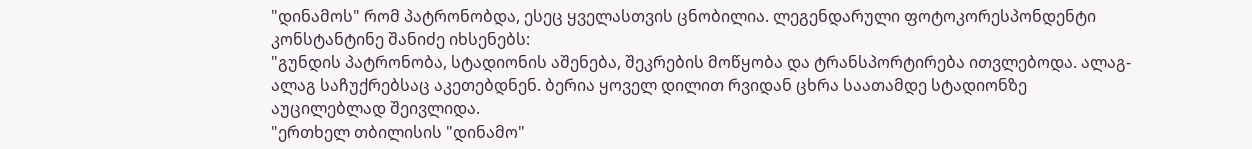"დინამოს" რომ პატრონობდა, ესეც ყველასთვის ცნობილია. ლეგენდარული ფოტოკორესპონდენტი კონსტანტინე შანიძე იხსენებს:
"გუნდის პატრონობა, სტადიონის აშენება, შეკრების მოწყობა და ტრანსპორტირება ითვლებოდა. ალაგ-ალაგ საჩუქრებსაც აკეთებდნენ. ბერია ყოველ დილით რვიდან ცხრა საათამდე სტადიონზე აუცილებლად შეივლიდა.
"ერთხელ თბილისის "დინამო"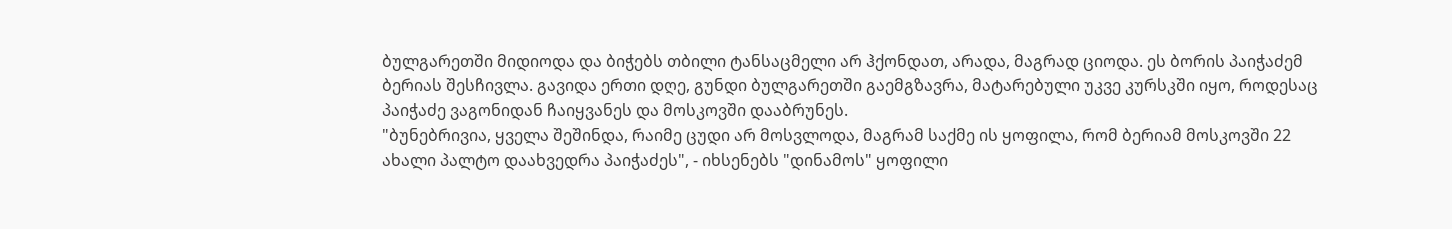ბულგარეთში მიდიოდა და ბიჭებს თბილი ტანსაცმელი არ ჰქონდათ, არადა, მაგრად ციოდა. ეს ბორის პაიჭაძემ ბერიას შესჩივლა. გავიდა ერთი დღე, გუნდი ბულგარეთში გაემგზავრა, მატარებული უკვე კურსკში იყო, როდესაც პაიჭაძე ვაგონიდან ჩაიყვანეს და მოსკოვში დააბრუნეს.
"ბუნებრივია, ყველა შეშინდა, რაიმე ცუდი არ მოსვლოდა, მაგრამ საქმე ის ყოფილა, რომ ბერიამ მოსკოვში 22 ახალი პალტო დაახვედრა პაიჭაძეს", - იხსენებს "დინამოს" ყოფილი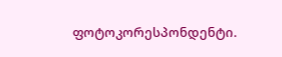ფოტოკორესპონდენტი.